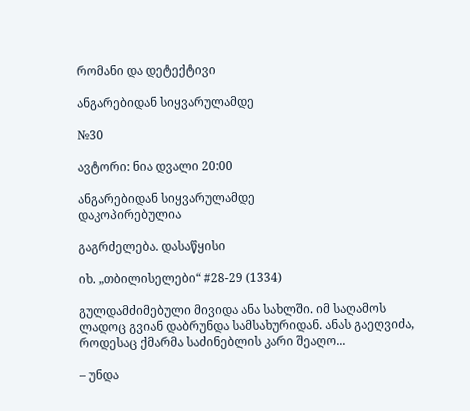რომანი და დეტექტივი

ანგარებიდან სიყვარულამდე

№30

ავტორი: ნია დვალი 20:00

ანგარებიდან სიყვარულამდე
დაკოპირებულია

გაგრძელება. დასაწყისი

იხ. „თბილისელები“ #28-29 (1334)

გულდამძიმებული მივიდა ანა სახლში. იმ საღამოს ლადოც გვიან დაბრუნდა სამსახურიდან. ანას გაეღვიძა, როდესაც ქმარმა საძინებლის კარი შეაღო...

– უნდა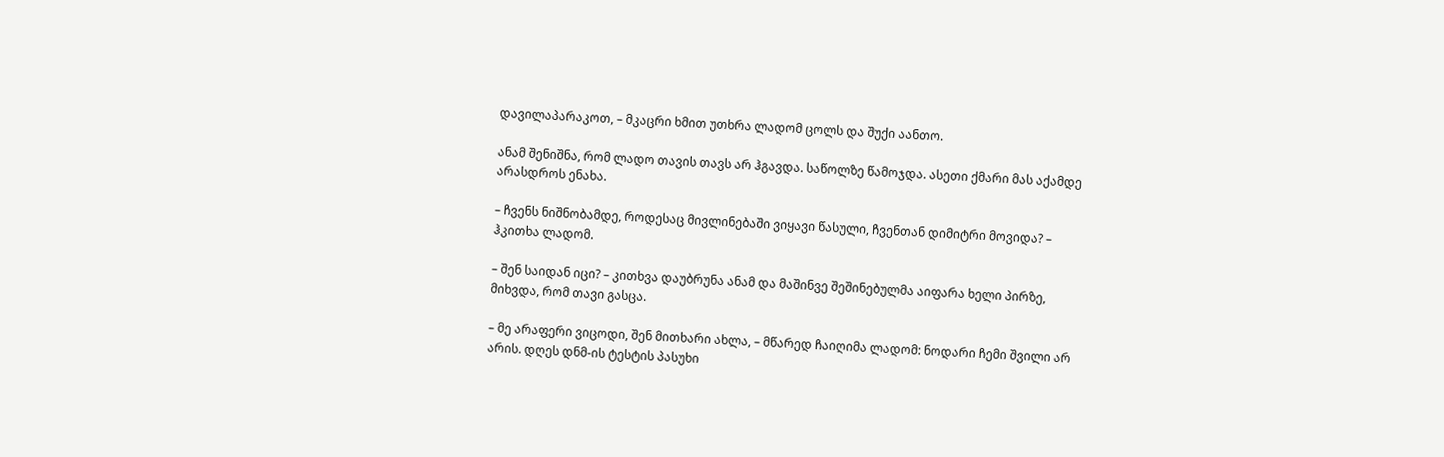დავილაპარაკოთ, – მკაცრი ხმით უთხრა ლადომ ცოლს და შუქი აანთო.

ანამ შენიშნა, რომ ლადო თავის თავს არ ჰგავდა. საწოლზე წამოჯდა. ასეთი ქმარი მას აქამდე არასდროს ენახა.

– ჩვენს ნიშნობამდე, როდესაც მივლინებაში ვიყავი წასული, ჩვენთან დიმიტრი მოვიდა? – ჰკითხა ლადომ.

– შენ საიდან იცი? – კითხვა დაუბრუნა ანამ და მაშინვე შეშინებულმა აიფარა ხელი პირზე, მიხვდა, რომ თავი გასცა.

– მე არაფერი ვიცოდი, შენ მითხარი ახლა, – მწარედ ჩაიღიმა ლადომ: ნოდარი ჩემი შვილი არ არის. დღეს დნმ-ის ტესტის პასუხი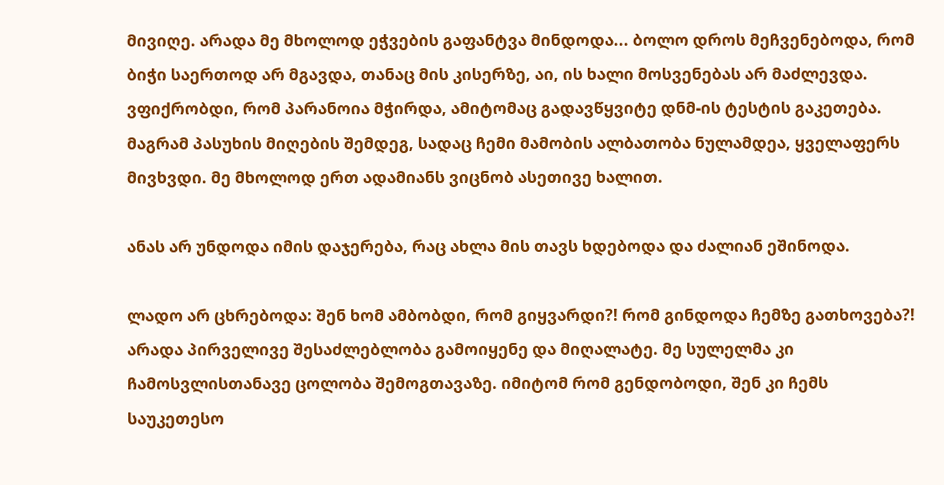მივიღე. არადა მე მხოლოდ ეჭვების გაფანტვა მინდოდა... ბოლო დროს მეჩვენებოდა, რომ ბიჭი საერთოდ არ მგავდა, თანაც მის კისერზე, აი, ის ხალი მოსვენებას არ მაძლევდა. ვფიქრობდი, რომ პარანოია მჭირდა, ამიტომაც გადავწყვიტე დნმ-ის ტესტის გაკეთება. მაგრამ პასუხის მიღების შემდეგ, სადაც ჩემი მამობის ალბათობა ნულამდეა, ყველაფერს მივხვდი. მე მხოლოდ ერთ ადამიანს ვიცნობ ასეთივე ხალით.

ანას არ უნდოდა იმის დაჯერება, რაც ახლა მის თავს ხდებოდა და ძალიან ეშინოდა.

ლადო არ ცხრებოდა: შენ ხომ ამბობდი, რომ გიყვარდი?! რომ გინდოდა ჩემზე გათხოვება?! არადა პირველივე შესაძლებლობა გამოიყენე და მიღალატე. მე სულელმა კი ჩამოსვლისთანავე ცოლობა შემოგთავაზე. იმიტომ რომ გენდობოდი, შენ კი ჩემს საუკეთესო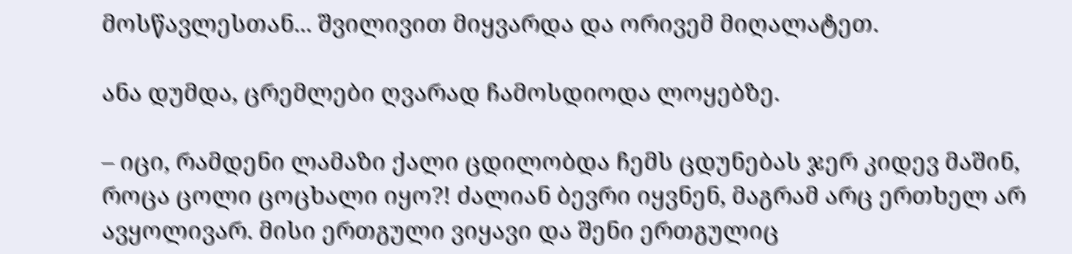მოსწავლესთან... შვილივით მიყვარდა და ორივემ მიღალატეთ.

ანა დუმდა, ცრემლები ღვარად ჩამოსდიოდა ლოყებზე.

– იცი, რამდენი ლამაზი ქალი ცდილობდა ჩემს ცდუნებას ჯერ კიდევ მაშინ, როცა ცოლი ცოცხალი იყო?! ძალიან ბევრი იყვნენ, მაგრამ არც ერთხელ არ ავყოლივარ. მისი ერთგული ვიყავი და შენი ერთგულიც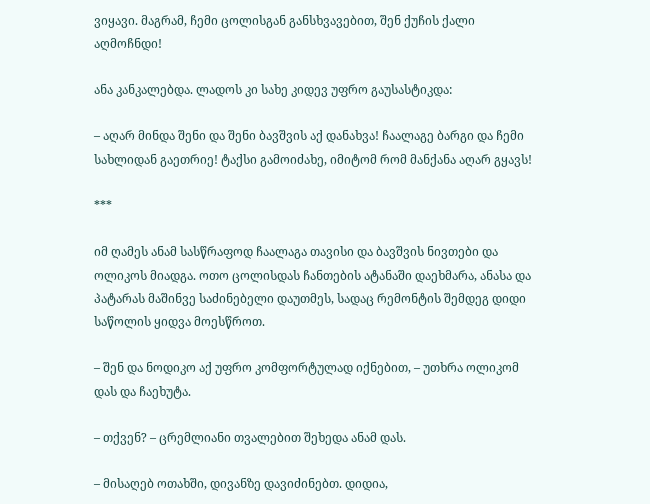ვიყავი. მაგრამ, ჩემი ცოლისგან განსხვავებით, შენ ქუჩის ქალი აღმოჩნდი!

ანა კანკალებდა. ლადოს კი სახე კიდევ უფრო გაუსასტიკდა:

– აღარ მინდა შენი და შენი ბავშვის აქ დანახვა! ჩაალაგე ბარგი და ჩემი სახლიდან გაეთრიე! ტაქსი გამოიძახე, იმიტომ რომ მანქანა აღარ გყავს!

***

იმ ღამეს ანამ სასწრაფოდ ჩაალაგა თავისი და ბავშვის ნივთები და ოლიკოს მიადგა. ოთო ცოლისდას ჩანთების ატანაში დაეხმარა, ანასა და პატარას მაშინვე საძინებელი დაუთმეს, სადაც რემონტის შემდეგ დიდი საწოლის ყიდვა მოესწროთ.

– შენ და ნოდიკო აქ უფრო კომფორტულად იქნებით, – უთხრა ოლიკომ დას და ჩაეხუტა.

– თქვენ? – ცრემლიანი თვალებით შეხედა ანამ დას.

– მისაღებ ოთახში, დივანზე დავიძინებთ. დიდია,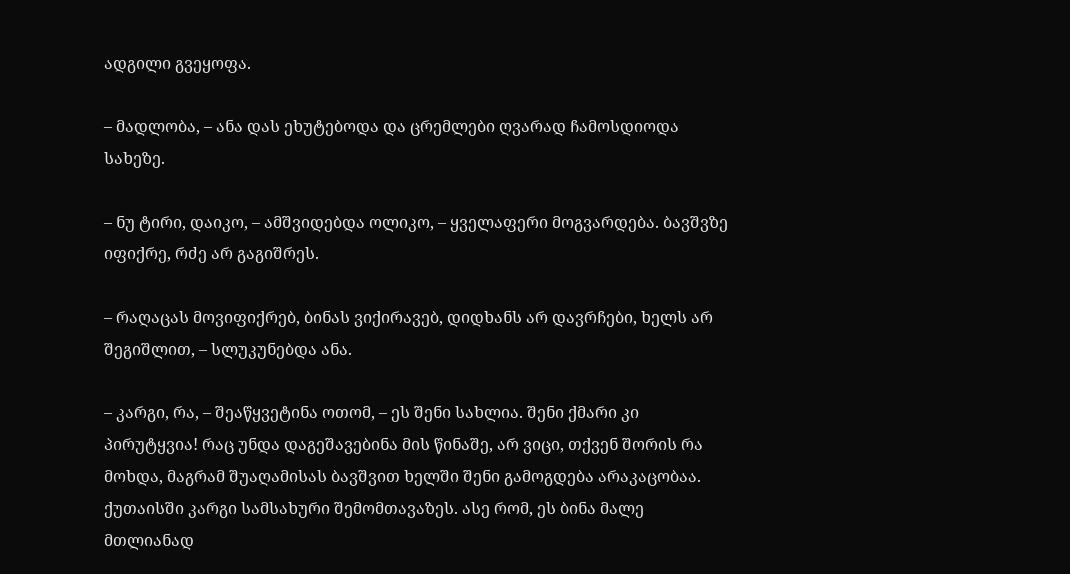ადგილი გვეყოფა.

– მადლობა, – ანა დას ეხუტებოდა და ცრემლები ღვარად ჩამოსდიოდა სახეზე.

– ნუ ტირი, დაიკო, – ამშვიდებდა ოლიკო, – ყველაფერი მოგვარდება. ბავშვზე იფიქრე, რძე არ გაგიშრეს.

– რაღაცას მოვიფიქრებ, ბინას ვიქირავებ, დიდხანს არ დავრჩები, ხელს არ შეგიშლით, – სლუკუნებდა ანა.

– კარგი, რა, – შეაწყვეტინა ოთომ, – ეს შენი სახლია. შენი ქმარი კი პირუტყვია! რაც უნდა დაგეშავებინა მის წინაშე, არ ვიცი, თქვენ შორის რა მოხდა, მაგრამ შუაღამისას ბავშვით ხელში შენი გამოგდება არაკაცობაა. ქუთაისში კარგი სამსახური შემომთავაზეს. ასე რომ, ეს ბინა მალე მთლიანად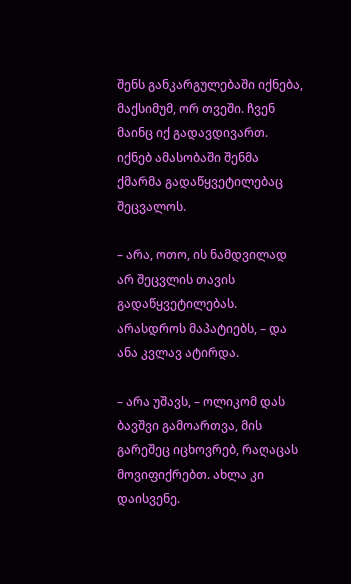შენს განკარგულებაში იქნება, მაქსიმუმ, ორ თვეში. ჩვენ მაინც იქ გადავდივართ. იქნებ ამასობაში შენმა ქმარმა გადაწყვეტილებაც შეცვალოს.

– არა, ოთო, ის ნამდვილად არ შეცვლის თავის გადაწყვეტილებას. არასდროს მაპატიებს, – და ანა კვლავ ატირდა.

– არა უშავს, – ოლიკომ დას ბავშვი გამოართვა, მის გარეშეც იცხოვრებ, რაღაცას მოვიფიქრებთ. ახლა კი დაისვენე.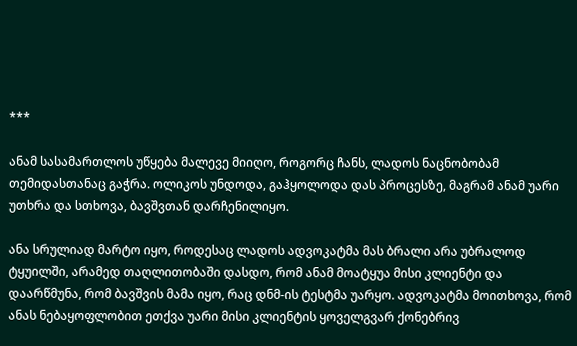***

ანამ სასამართლოს უწყება მალევე მიიღო, როგორც ჩანს, ლადოს ნაცნობობამ თემიდასთანაც გაჭრა. ოლიკოს უნდოდა, გაჰყოლოდა დას პროცესზე, მაგრამ ანამ უარი უთხრა და სთხოვა, ბავშვთან დარჩენილიყო.

ანა სრულიად მარტო იყო, როდესაც ლადოს ადვოკატმა მას ბრალი არა უბრალოდ ტყუილში, არამედ თაღლითობაში დასდო, რომ ანამ მოატყუა მისი კლიენტი და დაარწმუნა, რომ ბავშვის მამა იყო, რაც დნმ-ის ტესტმა უარყო. ადვოკატმა მოითხოვა, რომ ანას ნებაყოფლობით ეთქვა უარი მისი კლიენტის ყოველგვარ ქონებრივ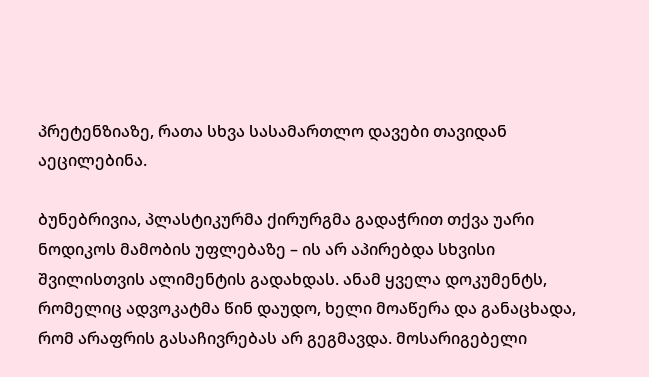პრეტენზიაზე, რათა სხვა სასამართლო დავები თავიდან აეცილებინა.

ბუნებრივია, პლასტიკურმა ქირურგმა გადაჭრით თქვა უარი ნოდიკოს მამობის უფლებაზე – ის არ აპირებდა სხვისი შვილისთვის ალიმენტის გადახდას. ანამ ყველა დოკუმენტს, რომელიც ადვოკატმა წინ დაუდო, ხელი მოაწერა და განაცხადა, რომ არაფრის გასაჩივრებას არ გეგმავდა. მოსარიგებელი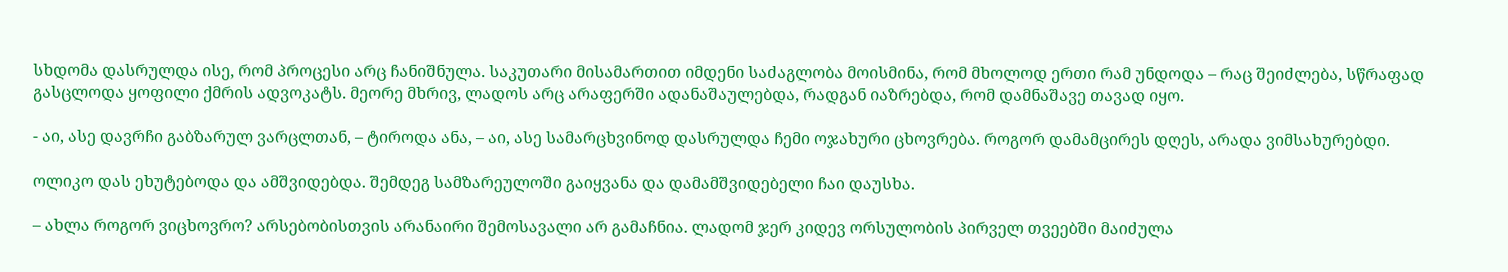სხდომა დასრულდა ისე, რომ პროცესი არც ჩანიშნულა. საკუთარი მისამართით იმდენი საძაგლობა მოისმინა, რომ მხოლოდ ერთი რამ უნდოდა – რაც შეიძლება, სწრაფად გასცლოდა ყოფილი ქმრის ადვოკატს. მეორე მხრივ, ლადოს არც არაფერში ადანაშაულებდა, რადგან იაზრებდა, რომ დამნაშავე თავად იყო.

- აი, ასე დავრჩი გაბზარულ ვარცლთან, – ტიროდა ანა, – აი, ასე სამარცხვინოდ დასრულდა ჩემი ოჯახური ცხოვრება. როგორ დამამცირეს დღეს, არადა ვიმსახურებდი.

ოლიკო დას ეხუტებოდა და ამშვიდებდა. შემდეგ სამზარეულოში გაიყვანა და დამამშვიდებელი ჩაი დაუსხა.

– ახლა როგორ ვიცხოვრო? არსებობისთვის არანაირი შემოსავალი არ გამაჩნია. ლადომ ჯერ კიდევ ორსულობის პირველ თვეებში მაიძულა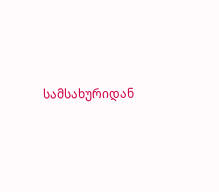სამსახურიდან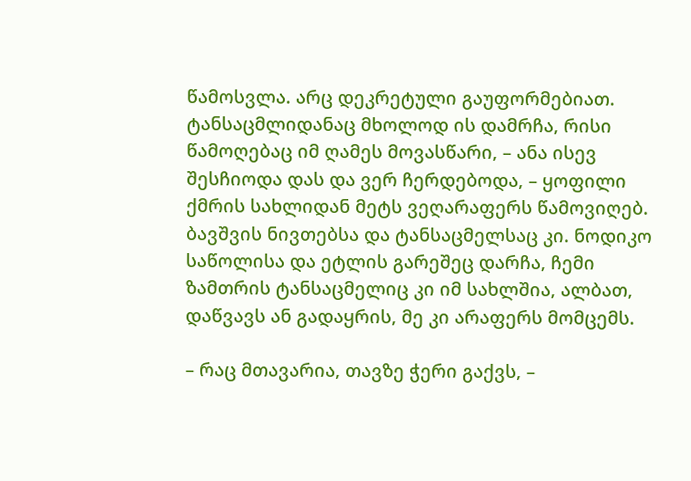წამოსვლა. არც დეკრეტული გაუფორმებიათ. ტანსაცმლიდანაც მხოლოდ ის დამრჩა, რისი წამოღებაც იმ ღამეს მოვასწარი, – ანა ისევ შესჩიოდა დას და ვერ ჩერდებოდა, – ყოფილი ქმრის სახლიდან მეტს ვეღარაფერს წამოვიღებ. ბავშვის ნივთებსა და ტანსაცმელსაც კი. ნოდიკო საწოლისა და ეტლის გარეშეც დარჩა, ჩემი ზამთრის ტანსაცმელიც კი იმ სახლშია, ალბათ, დაწვავს ან გადაყრის, მე კი არაფერს მომცემს.

– რაც მთავარია, თავზე ჭერი გაქვს, –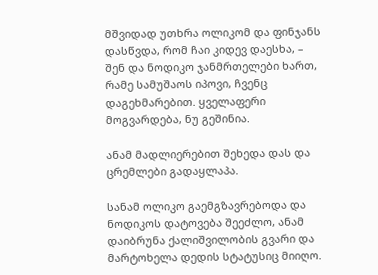მშვიდად უთხრა ოლიკომ და ფინჯანს დასწვდა, რომ ჩაი კიდევ დაესხა, – შენ და ნოდიკო ჯანმრთელები ხართ, რამე სამუშაოს იპოვი, ჩვენც დაგეხმარებით. ყველაფერი მოგვარდება, ნუ გეშინია.

ანამ მადლიერებით შეხედა დას და ცრემლები გადაყლაპა.

სანამ ოლიკო გაემგზავრებოდა და ნოდიკოს დატოვება შეეძლო, ანამ დაიბრუნა ქალიშვილობის გვარი და მარტოხელა დედის სტატუსიც მიიღო.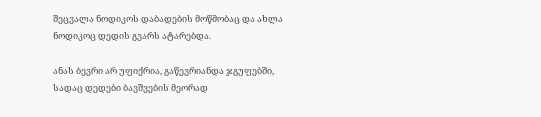შეცვალა ნოდიკოს დაბადების მოწმობაც და ახლა ნოდიკოც დედის გვარს ატარებდა.

ანას ბევრი არ უფიქრია, გაწევრიანდა ჯგუფებში, სადაც დედები ბავშვების მეორად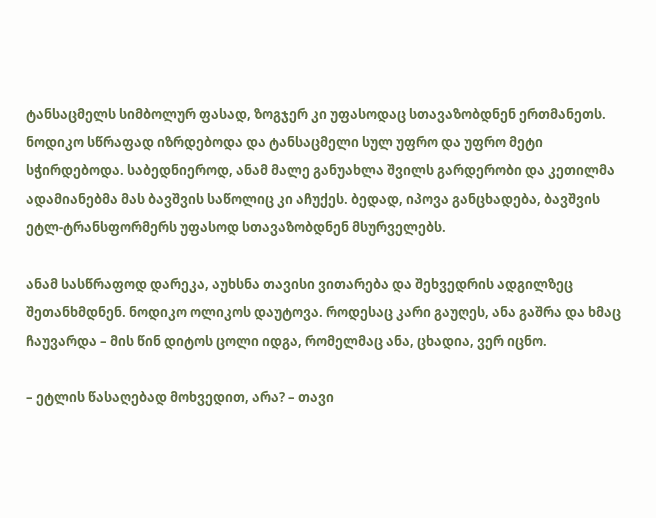ტანსაცმელს სიმბოლურ ფასად, ზოგჯერ კი უფასოდაც სთავაზობდნენ ერთმანეთს. ნოდიკო სწრაფად იზრდებოდა და ტანსაცმელი სულ უფრო და უფრო მეტი სჭირდებოდა. საბედნიეროდ, ანამ მალე განუახლა შვილს გარდერობი და კეთილმა ადამიანებმა მას ბავშვის საწოლიც კი აჩუქეს. ბედად, იპოვა განცხადება, ბავშვის ეტლ-ტრანსფორმერს უფასოდ სთავაზობდნენ მსურველებს.

ანამ სასწრაფოდ დარეკა, აუხსნა თავისი ვითარება და შეხვედრის ადგილზეც შეთანხმდნენ. ნოდიკო ოლიკოს დაუტოვა. როდესაც კარი გაუღეს, ანა გაშრა და ხმაც ჩაუვარდა – მის წინ დიტოს ცოლი იდგა, რომელმაც ანა, ცხადია, ვერ იცნო.

– ეტლის წასაღებად მოხვედით, არა? – თავი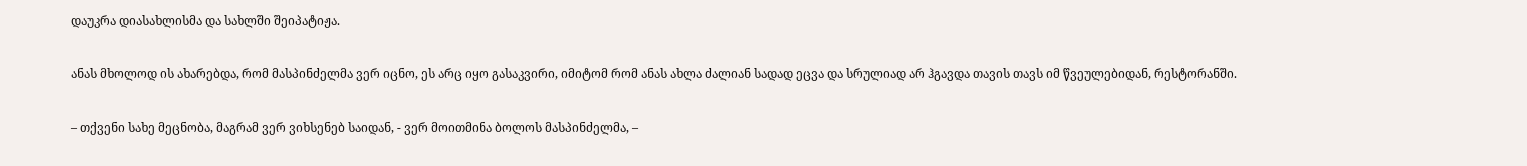დაუკრა დიასახლისმა და სახლში შეიპატიჟა.

ანას მხოლოდ ის ახარებდა, რომ მასპინძელმა ვერ იცნო, ეს არც იყო გასაკვირი, იმიტომ რომ ანას ახლა ძალიან სადად ეცვა და სრულიად არ ჰგავდა თავის თავს იმ წვეულებიდან, რესტორანში.

– თქვენი სახე მეცნობა, მაგრამ ვერ ვიხსენებ საიდან, - ვერ მოითმინა ბოლოს მასპინძელმა, –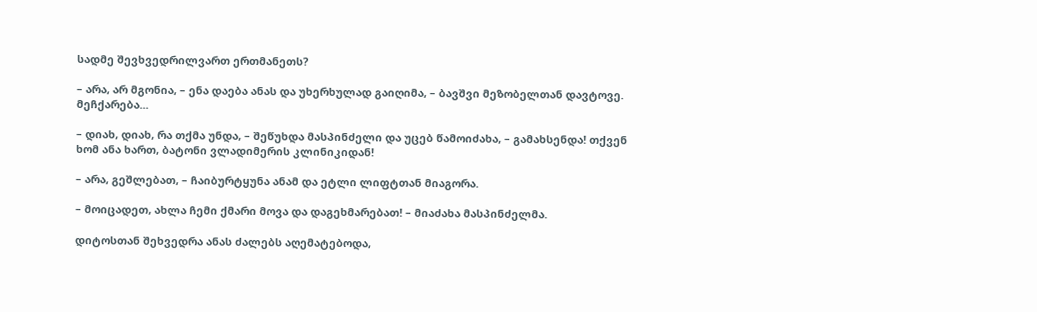სადმე შევხვედრილვართ ერთმანეთს?

– არა, არ მგონია, – ენა დაება ანას და უხერხულად გაიღიმა, – ბავშვი მეზობელთან დავტოვე. მეჩქარება...

– დიახ, დიახ, რა თქმა უნდა, – შეწუხდა მასპინძელი და უცებ წამოიძახა, – გამახსენდა! თქვენ ხომ ანა ხართ, ბატონი ვლადიმერის კლინიკიდან!

– არა, გეშლებათ, – ჩაიბურტყუნა ანამ და ეტლი ლიფტთან მიაგორა.

– მოიცადეთ, ახლა ჩემი ქმარი მოვა და დაგეხმარებათ! – მიაძახა მასპინძელმა.

დიტოსთან შეხვედრა ანას ძალებს აღემატებოდა,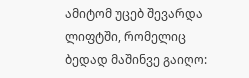ამიტომ უცებ შევარდა ლიფტში, რომელიც ბედად მაშინვე გაიღო: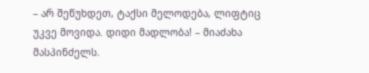– არ შეწუხდეთ, ტაქსი მელოდება, ლიფტიც უკვე მოვიდა. დიდი მადლობა! – მიაძახა მასპინძელს.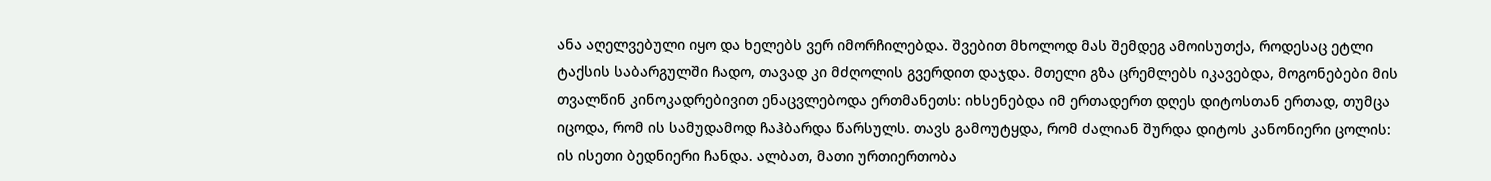ანა აღელვებული იყო და ხელებს ვერ იმორჩილებდა. შვებით მხოლოდ მას შემდეგ ამოისუთქა, როდესაც ეტლი ტაქსის საბარგულში ჩადო, თავად კი მძღოლის გვერდით დაჯდა. მთელი გზა ცრემლებს იკავებდა, მოგონებები მის თვალწინ კინოკადრებივით ენაცვლებოდა ერთმანეთს: იხსენებდა იმ ერთადერთ დღეს დიტოსთან ერთად, თუმცა იცოდა, რომ ის სამუდამოდ ჩაჰბარდა წარსულს. თავს გამოუტყდა, რომ ძალიან შურდა დიტოს კანონიერი ცოლის: ის ისეთი ბედნიერი ჩანდა. ალბათ, მათი ურთიერთობა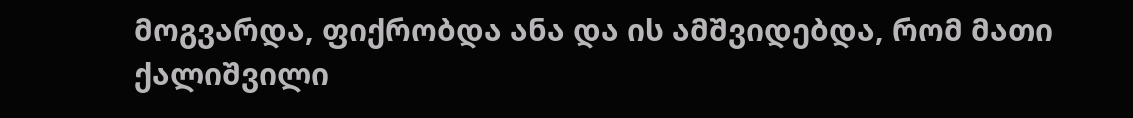მოგვარდა, ფიქრობდა ანა და ის ამშვიდებდა, რომ მათი ქალიშვილი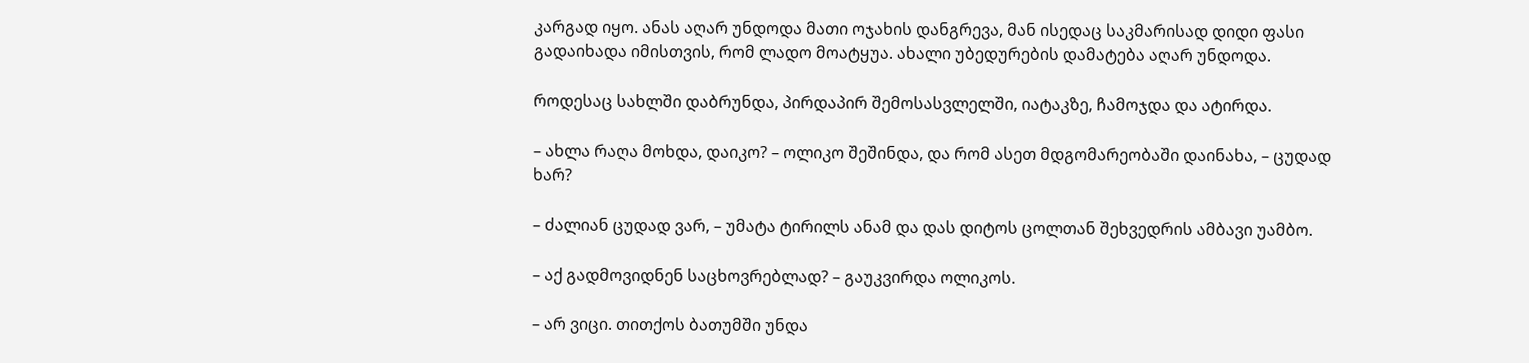კარგად იყო. ანას აღარ უნდოდა მათი ოჯახის დანგრევა, მან ისედაც საკმარისად დიდი ფასი გადაიხადა იმისთვის, რომ ლადო მოატყუა. ახალი უბედურების დამატება აღარ უნდოდა.

როდესაც სახლში დაბრუნდა, პირდაპირ შემოსასვლელში, იატაკზე, ჩამოჯდა და ატირდა.

– ახლა რაღა მოხდა, დაიკო? – ოლიკო შეშინდა, და რომ ასეთ მდგომარეობაში დაინახა, – ცუდად ხარ?

– ძალიან ცუდად ვარ, – უმატა ტირილს ანამ და დას დიტოს ცოლთან შეხვედრის ამბავი უამბო.

– აქ გადმოვიდნენ საცხოვრებლად? – გაუკვირდა ოლიკოს.

– არ ვიცი. თითქოს ბათუმში უნდა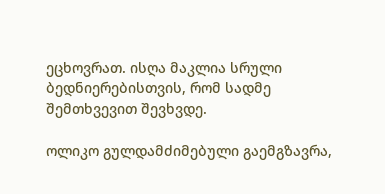ეცხოვრათ. ისღა მაკლია სრული ბედნიერებისთვის, რომ სადმე შემთხვევით შევხვდე.

ოლიკო გულდამძიმებული გაემგზავრა,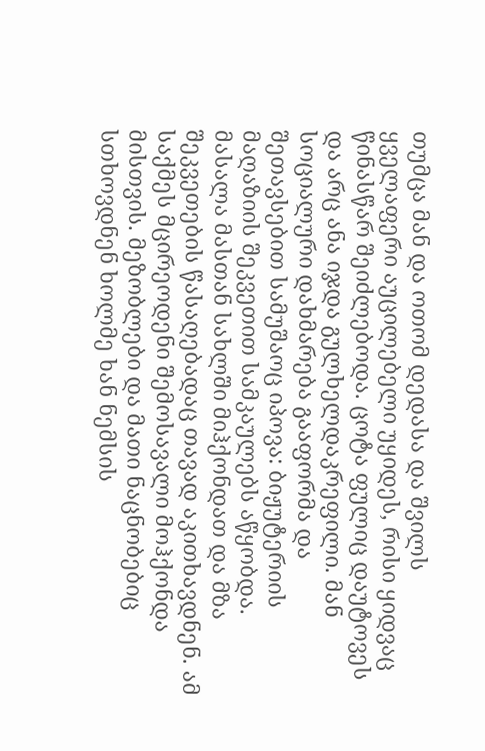თუმცა მან და ოთომ დედასა და შვილს ყველაფერი აუცილებელი უყიდეს, რისი ყიდვაც წინასწარ შეიძლებოდა. ცოტა ფულიც დაუტოვეს და არც ანა იჯდა გულხელდაკრეფილი. მან სოციალური დახმარება გააფორმა და შეთავსებით სამუშაოც იპოვა: ბიჟუტერიის მაღაზიის შეკვეთით სამკაულებს აწყობდა. მასალა მასთან სახლში მიჰქონდათ და მზა შეკვეთების წასაღებადაც თავად აკითხავდნენ. ამ საქმეს მცირეოდენი შემოსავალი მოჰქონდა მისთვის. მეზობლები და მათი ნაცნობებიც სთხოვდნენ ხოლმე ხან ნემსის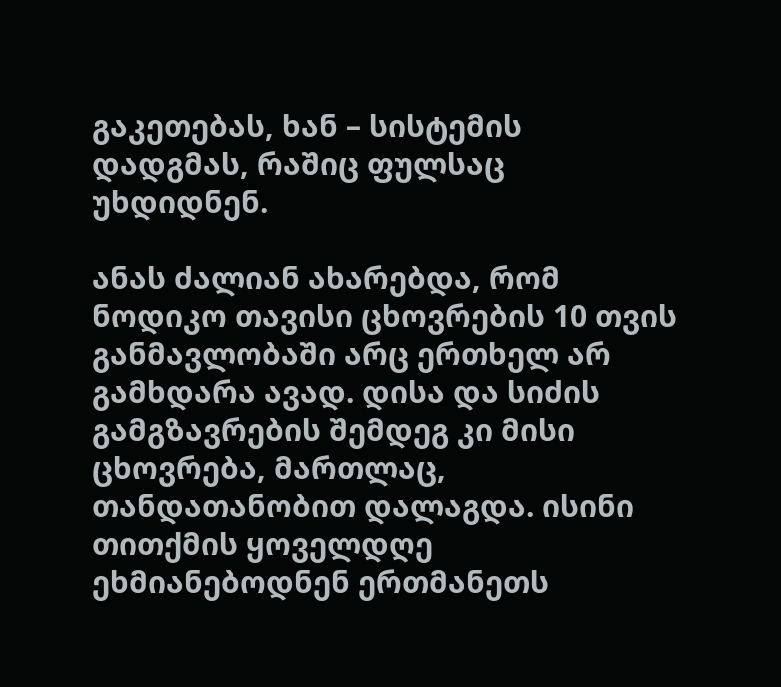გაკეთებას, ხან – სისტემის დადგმას, რაშიც ფულსაც უხდიდნენ.

ანას ძალიან ახარებდა, რომ ნოდიკო თავისი ცხოვრების 10 თვის განმავლობაში არც ერთხელ არ გამხდარა ავად. დისა და სიძის გამგზავრების შემდეგ კი მისი ცხოვრება, მართლაც, თანდათანობით დალაგდა. ისინი თითქმის ყოველდღე ეხმიანებოდნენ ერთმანეთს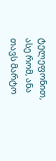ტელეფონით, ასე რომ, ანა თავს მარტო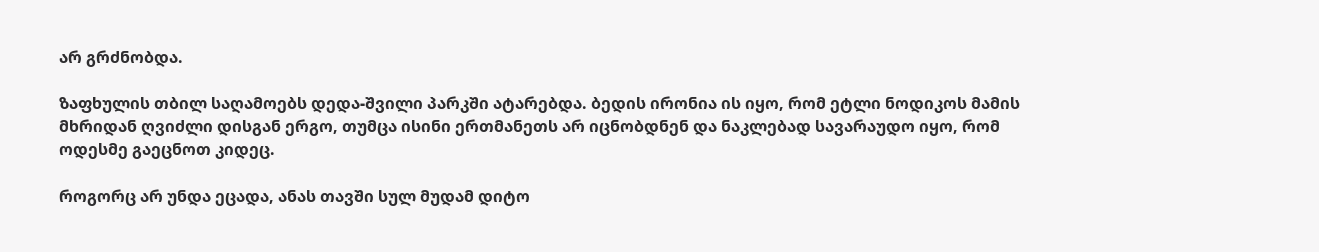არ გრძნობდა.

ზაფხულის თბილ საღამოებს დედა-შვილი პარკში ატარებდა. ბედის ირონია ის იყო, რომ ეტლი ნოდიკოს მამის მხრიდან ღვიძლი დისგან ერგო, თუმცა ისინი ერთმანეთს არ იცნობდნენ და ნაკლებად სავარაუდო იყო, რომ ოდესმე გაეცნოთ კიდეც.

როგორც არ უნდა ეცადა, ანას თავში სულ მუდამ დიტო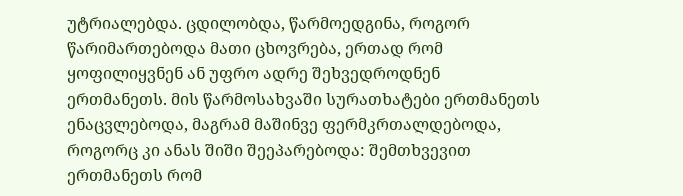უტრიალებდა. ცდილობდა, წარმოედგინა, როგორ წარიმართებოდა მათი ცხოვრება, ერთად რომ ყოფილიყვნენ ან უფრო ადრე შეხვედროდნენ ერთმანეთს. მის წარმოსახვაში სურათხატები ერთმანეთს ენაცვლებოდა, მაგრამ მაშინვე ფერმკრთალდებოდა, როგორც კი ანას შიში შეეპარებოდა: შემთხვევით ერთმანეთს რომ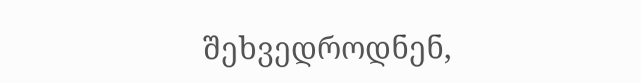შეხვედროდნენ,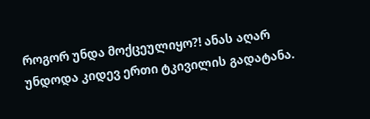როგორ უნდა მოქცეულიყო?! ანას აღარ უნდოდა კიდევ ერთი ტკივილის გადატანა.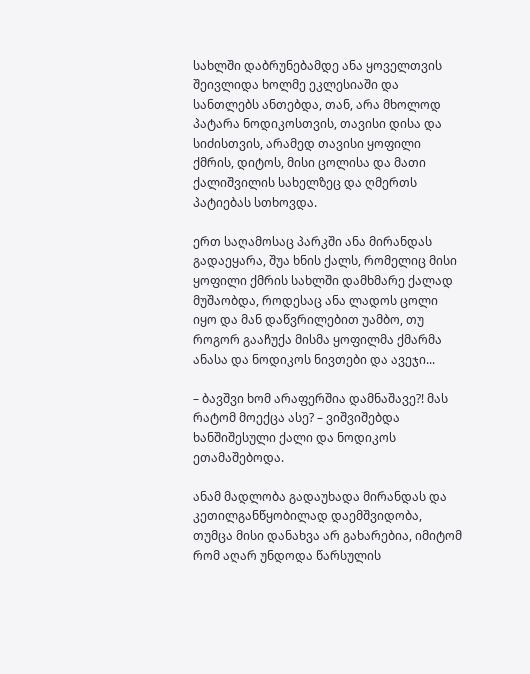სახლში დაბრუნებამდე ანა ყოველთვის შეივლიდა ხოლმე ეკლესიაში და სანთლებს ანთებდა, თან, არა მხოლოდ პატარა ნოდიკოსთვის, თავისი დისა და სიძისთვის, არამედ თავისი ყოფილი ქმრის, დიტოს, მისი ცოლისა და მათი ქალიშვილის სახელზეც და ღმერთს პატიებას სთხოვდა.

ერთ საღამოსაც პარკში ანა მირანდას გადაეყარა, შუა ხნის ქალს, რომელიც მისი ყოფილი ქმრის სახლში დამხმარე ქალად მუშაობდა, როდესაც ანა ლადოს ცოლი იყო და მან დაწვრილებით უამბო, თუ როგორ გააჩუქა მისმა ყოფილმა ქმარმა ანასა და ნოდიკოს ნივთები და ავეჯი...

– ბავშვი ხომ არაფერშია დამნაშავე?! მას რატომ მოექცა ასე? – ვიშვიშებდა ხანშიშესული ქალი და ნოდიკოს ეთამაშებოდა.

ანამ მადლობა გადაუხადა მირანდას და კეთილგანწყობილად დაემშვიდობა, თუმცა მისი დანახვა არ გახარებია, იმიტომ რომ აღარ უნდოდა წარსულის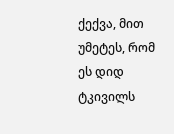ქექვა, მით უმეტეს, რომ ეს დიდ ტკივილს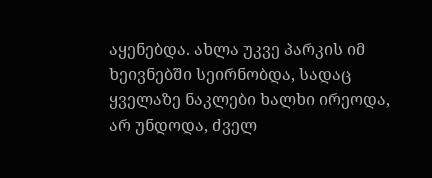აყენებდა. ახლა უკვე პარკის იმ ხეივნებში სეირნობდა, სადაც ყველაზე ნაკლები ხალხი ირეოდა, არ უნდოდა, ძველ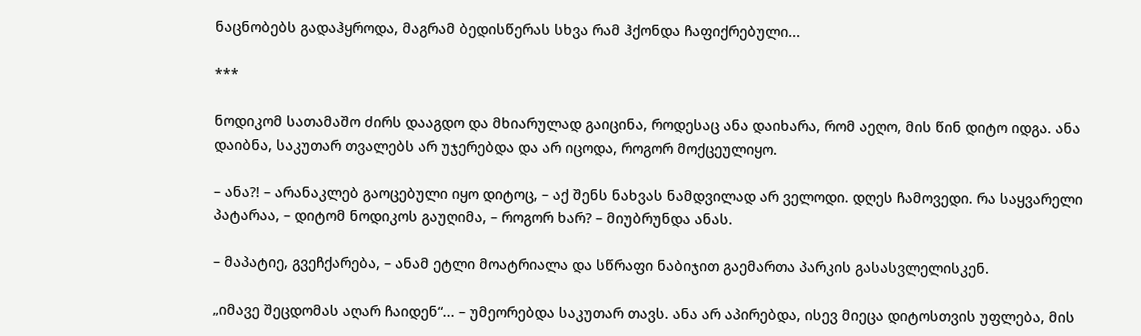ნაცნობებს გადაჰყროდა, მაგრამ ბედისწერას სხვა რამ ჰქონდა ჩაფიქრებული...

***

ნოდიკომ სათამაშო ძირს დააგდო და მხიარულად გაიცინა, როდესაც ანა დაიხარა, რომ აეღო, მის წინ დიტო იდგა. ანა დაიბნა, საკუთარ თვალებს არ უჯერებდა და არ იცოდა, როგორ მოქცეულიყო.

– ანა?! – არანაკლებ გაოცებული იყო დიტოც, – აქ შენს ნახვას ნამდვილად არ ველოდი. დღეს ჩამოვედი. რა საყვარელი პატარაა, – დიტომ ნოდიკოს გაუღიმა, – როგორ ხარ? – მიუბრუნდა ანას.

– მაპატიე, გვეჩქარება, – ანამ ეტლი მოატრიალა და სწრაფი ნაბიჯით გაემართა პარკის გასასვლელისკენ.

„იმავე შეცდომას აღარ ჩაიდენ“... – უმეორებდა საკუთარ თავს. ანა არ აპირებდა, ისევ მიეცა დიტოსთვის უფლება, მის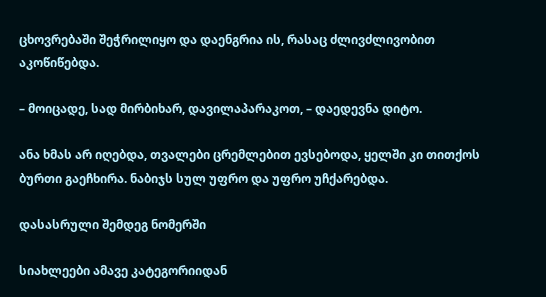ცხოვრებაში შეჭრილიყო და დაენგრია ის, რასაც ძლივძლივობით აკოწიწებდა.

– მოიცადე, სად მირბიხარ, დავილაპარაკოთ, – დაედევნა დიტო.

ანა ხმას არ იღებდა, თვალები ცრემლებით ევსებოდა, ყელში კი თითქოს ბურთი გაეჩხირა. ნაბიჯს სულ უფრო და უფრო უჩქარებდა.

დასასრული შემდეგ ნომერში

სიახლეები ამავე კატეგორიიდან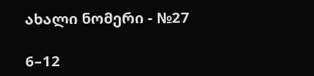ახალი ნომერი - №27

6–12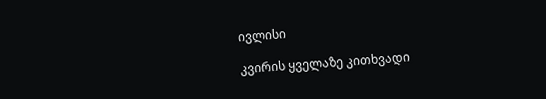ივლისი

კვირის ყველაზე კითხვადი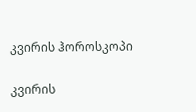კვირის ჰოროსკოპი

კვირის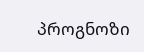პროგნოზი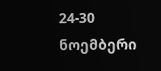24-30 ნოემბერი